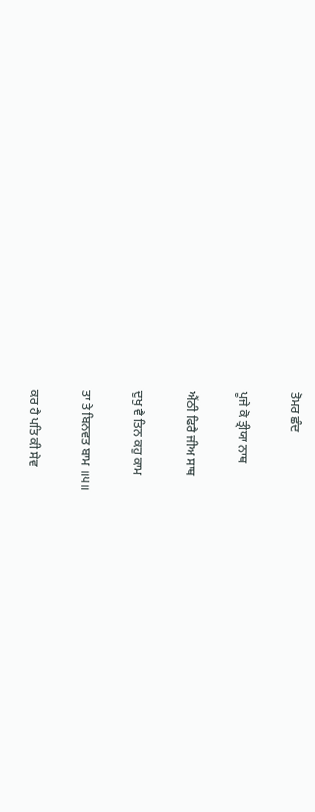ਤੋਮਰ ਛੰਦ

ਪੂਜੇ ਕੋ ਤ੍ਰੀਯਾ ਨਾਥ

ਐਂਠੀ ਫਿਰੈ ਜੀਅ ਸਾਥ

ਦੁਖੁ ਵੈ ਤਿਨ ਕਹੁ ਕਾਮ

ਤਾ ਤੇ ਬਿਨਵਤ ਬਾਮ ॥੫॥

ਕਰ ਹੈ ਪਤਿ ਕੀ ਸੇਵ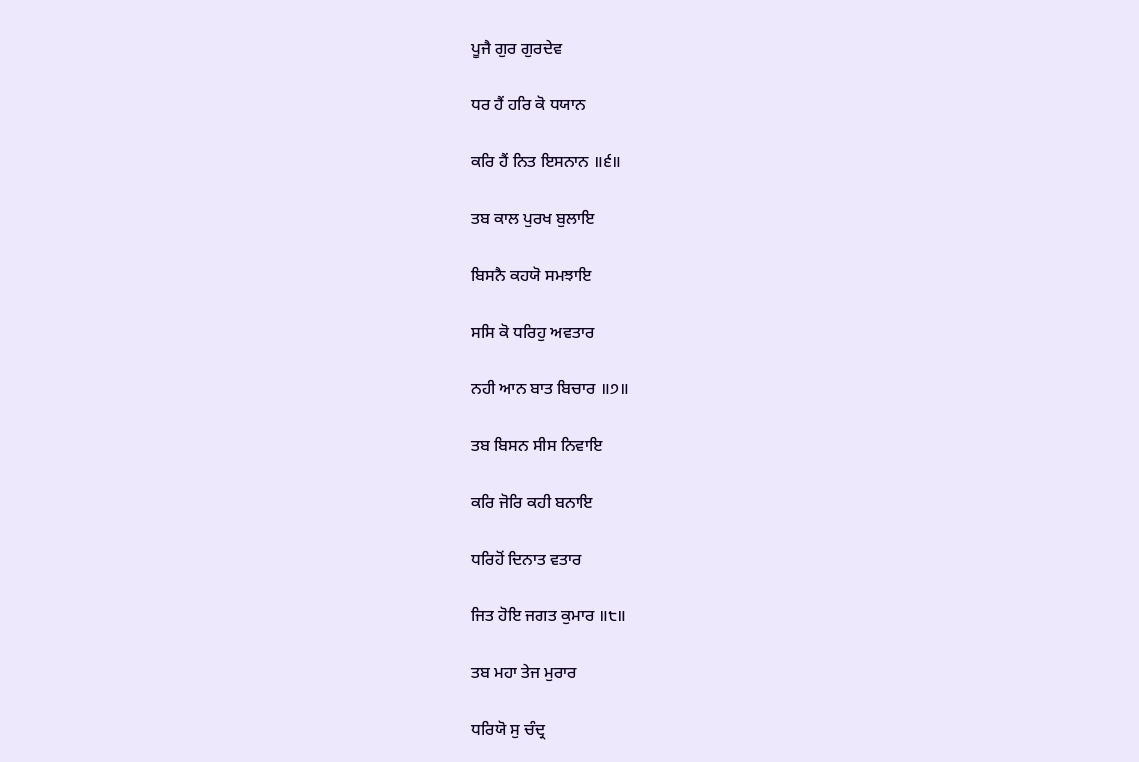ਪੂਜੈ ਗੁਰ ਗੁਰਦੇਵ

ਧਰ ਹੈਂ ਹਰਿ ਕੋ ਧਯਾਨ

ਕਰਿ ਹੈਂ ਨਿਤ ਇਸਨਾਨ ॥੬॥

ਤਬ ਕਾਲ ਪੁਰਖ ਬੁਲਾਇ

ਬਿਸਨੈ ਕਹਯੋ ਸਮਝਾਇ

ਸਸਿ ਕੋ ਧਰਿਹੁ ਅਵਤਾਰ

ਨਹੀ ਆਨ ਬਾਤ ਬਿਚਾਰ ॥੭॥

ਤਬ ਬਿਸਨ ਸੀਸ ਨਿਵਾਇ

ਕਰਿ ਜੋਰਿ ਕਹੀ ਬਨਾਇ

ਧਰਿਹੋਂ ਦਿਨਾਤ ਵਤਾਰ

ਜਿਤ ਹੋਇ ਜਗਤ ਕੁਮਾਰ ॥੮॥

ਤਬ ਮਹਾ ਤੇਜ ਮੁਰਾਰ

ਧਰਿਯੋ ਸੁ ਚੰਦ੍ਰ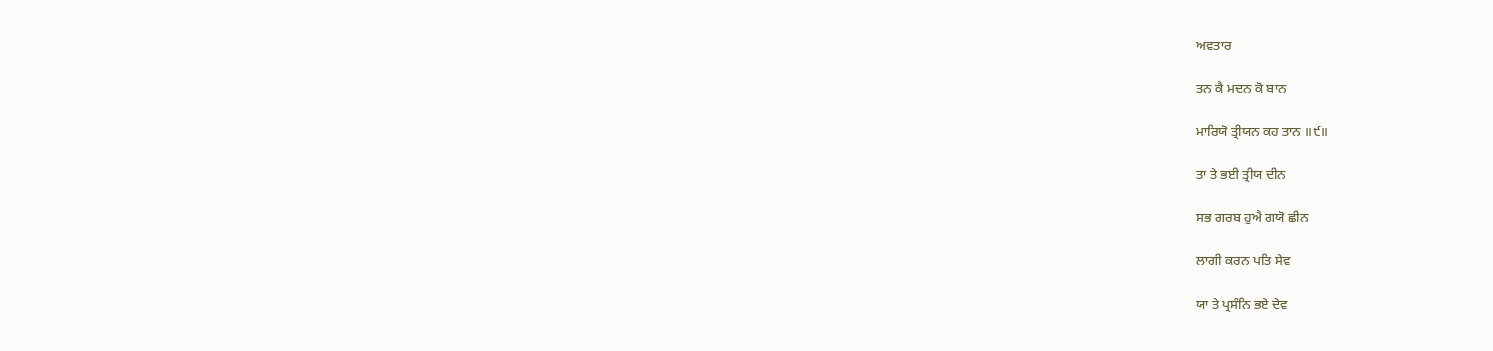ਅਵਤਾਰ

ਤਨ ਕੈ ਮਦਨ ਕੋ ਬਾਨ

ਮਾਰਿਯੋ ਤ੍ਰੀਯਨ ਕਹ ਤਾਨ ॥੯॥

ਤਾ ਤੇ ਭਈ ਤ੍ਰੀਯ ਦੀਨ

ਸਭ ਗਰਬ ਹੁਐ ਗਯੋ ਛੀਨ

ਲਾਗੀ ਕਰਨ ਪਤਿ ਸੇਵ

ਯਾ ਤੇ ਪ੍ਰਸੰਨਿ ਭਏ ਦੇਵ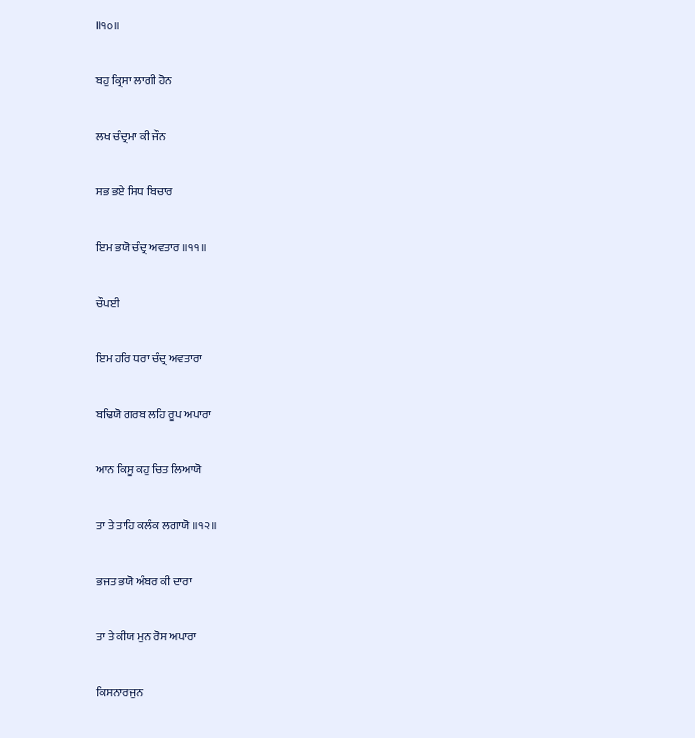॥੧੦॥

ਬਹੁ ਕ੍ਰਿਸਾ ਲਾਗੀ ਹੋਨ

ਲਖ ਚੰਦ੍ਰਮਾ ਕੀ ਜੌਨ

ਸਭ ਭਏ ਸਿਧ ਬਿਚਾਰ

ਇਮ ਭਯੋ ਚੰਦ੍ਰ ਅਵਤਾਰ ॥੧੧॥

ਚੌਪਈ

ਇਮ ਹਰਿ ਧਰਾ ਚੰਦ੍ਰ ਅਵਤਾਰਾ

ਬਢਿਯੋ ਗਰਬ ਲਹਿ ਰੂਪ ਅਪਾਰਾ

ਆਨ ਕਿਸੂ ਕਹੁ ਚਿਤ ਲਿਆਯੋ

ਤਾ ਤੇ ਤਾਹਿ ਕਲੰਕ ਲਗਾਯੋ ॥੧੨॥

ਭਜਤ ਭਯੋ ਅੰਬਰ ਕੀ ਦਾਰਾ

ਤਾ ਤੇ ਕੀਯ ਮੁਨ ਰੋਸ ਅਪਾਰਾ

ਕਿਸਨਾਰਜੁਨ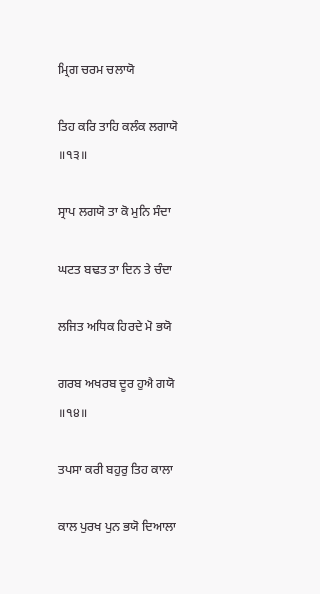ਮ੍ਰਿਗ ਚਰਮ ਚਲਾਯੋ

ਤਿਹ ਕਰਿ ਤਾਹਿ ਕਲੰਕ ਲਗਾਯੋ ॥੧੩॥

ਸ੍ਰਾਪ ਲਗਯੋ ਤਾ ਕੋ ਮੁਨਿ ਸੰਦਾ

ਘਟਤ ਬਢਤ ਤਾ ਦਿਨ ਤੇ ਚੰਦਾ

ਲਜਿਤ ਅਧਿਕ ਹਿਰਦੇ ਮੋ ਭਯੋ

ਗਰਬ ਅਖਰਬ ਦੂਰ ਹੁਐ ਗਯੋ ॥੧੪॥

ਤਪਸਾ ਕਰੀ ਬਹੁਰੁ ਤਿਹ ਕਾਲਾ

ਕਾਲ ਪੁਰਖ ਪੁਨ ਭਯੋ ਦਿਆਲਾ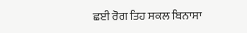ਛਈ ਰੋਗ ਤਿਹ ਸਕਲ ਬਿਨਾਸਾ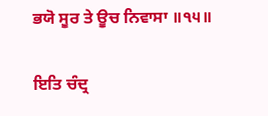ਭਯੋ ਸੂਰ ਤੇ ਊਚ ਨਿਵਾਸਾ ॥੧੫॥

ਇਤਿ ਚੰਦ੍ਰ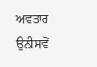ਅਵਤਾਰ ਉਨੀਸਵੋਂ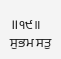॥੧੯॥ ਸੁਭਮ ਸਤੁ